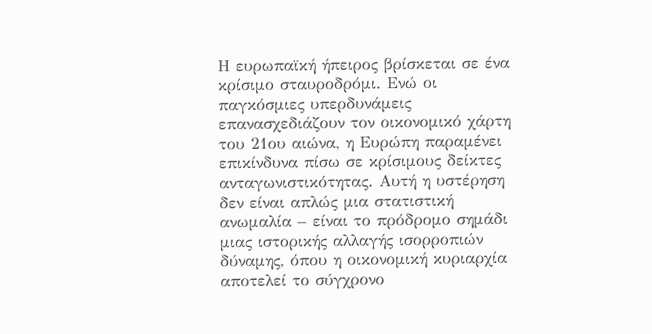Η ευρωπαϊκή ήπειρος βρίσκεται σε ένα κρίσιμο σταυροδρόμι. Ενώ οι παγκόσμιες υπερδυνάμεις επανασχεδιάζουν τον οικονομικό χάρτη του 21ου αιώνα, η Ευρώπη παραμένει επικίνδυνα πίσω σε κρίσιμους δείκτες ανταγωνιστικότητας. Αυτή η υστέρηση δεν είναι απλώς μια στατιστική ανωμαλία – είναι το πρόδρομο σημάδι μιας ιστορικής αλλαγής ισορροπιών δύναμης, όπου η οικονομική κυριαρχία αποτελεί το σύγχρονο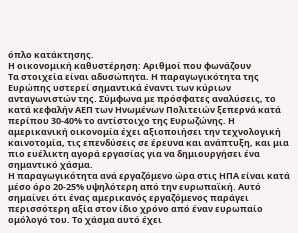όπλο κατάκτησης.
Η oικονομική καθυστέρηση: Αριθμοί που φωνάζουν
Τα στοιχεία είναι αδυσώπητα. Η παραγωγικότητα της Ευρώπης υστερεί σημαντικά έναντι των κύριων ανταγωνιστών της. Σύμφωνα με πρόσφατες αναλύσεις, το κατά κεφαλήν ΑΕΠ των Ηνωμένων Πολιτειών ξεπερνά κατά περίπου 30-40% το αντίστοιχο της Ευρωζώνης. Η αμερικανική οικονομία έχει αξιοποιήσει την τεχνολογική καινοτομία, τις επενδύσεις σε έρευνα και ανάπτυξη, και μια πιο ευέλικτη αγορά εργασίας για να δημιουργήσει ένα σημαντικό χάσμα.
Η παραγωγικότητα ανά εργαζόμενο ώρα στις ΗΠΑ είναι κατά μέσο όρο 20-25% υψηλότερη από την ευρωπαϊκή. Αυτό σημαίνει ότι ένας αμερικανός εργαζόμενος παράγει περισσότερη αξία στον ίδιο χρόνο από έναν ευρωπαίο ομόλογό του. Το χάσμα αυτό έχει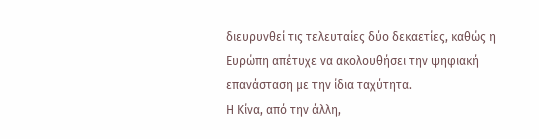διευρυνθεί τις τελευταίες δύο δεκαετίες, καθώς η Ευρώπη απέτυχε να ακολουθήσει την ψηφιακή επανάσταση με την ίδια ταχύτητα.
Η Κίνα, από την άλλη,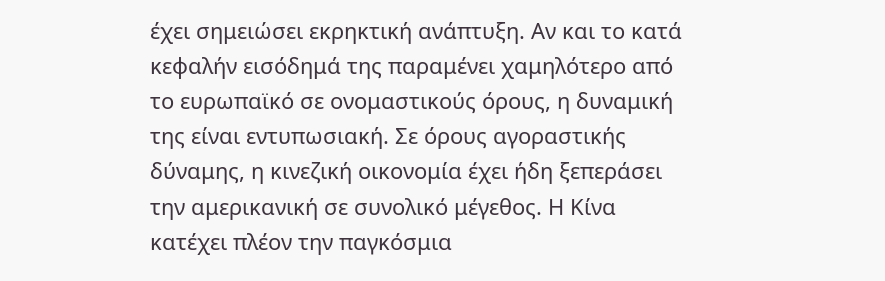έχει σημειώσει εκρηκτική ανάπτυξη. Αν και το κατά κεφαλήν εισόδημά της παραμένει χαμηλότερο από το ευρωπαϊκό σε ονομαστικούς όρους, η δυναμική της είναι εντυπωσιακή. Σε όρους αγοραστικής δύναμης, η κινεζική οικονομία έχει ήδη ξεπεράσει την αμερικανική σε συνολικό μέγεθος. Η Κίνα κατέχει πλέον την παγκόσμια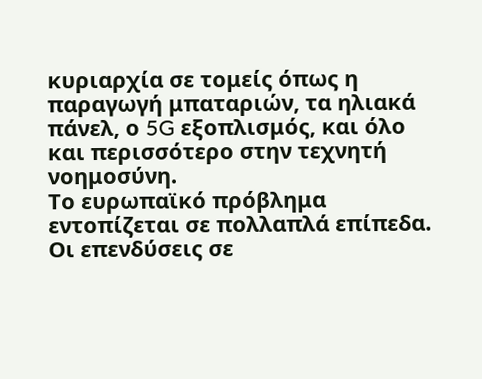κυριαρχία σε τομείς όπως η παραγωγή μπαταριών, τα ηλιακά πάνελ, ο 5G εξοπλισμός, και όλο και περισσότερο στην τεχνητή νοημοσύνη.
Το ευρωπαϊκό πρόβλημα εντοπίζεται σε πολλαπλά επίπεδα. Οι επενδύσεις σε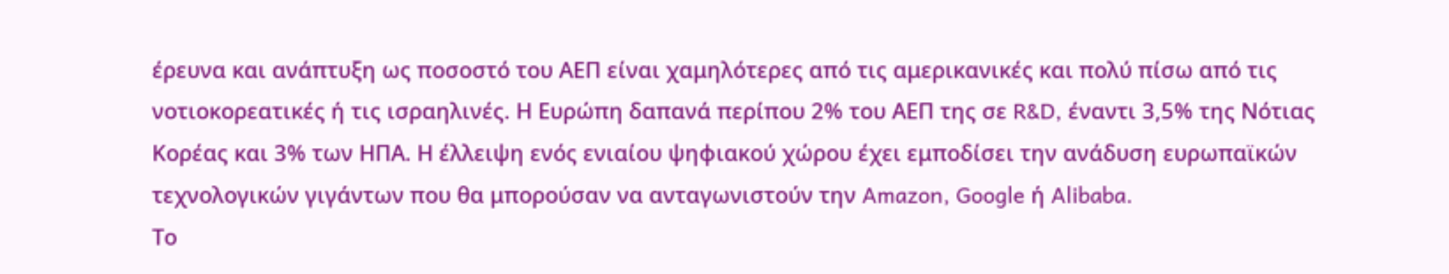έρευνα και ανάπτυξη ως ποσοστό του ΑΕΠ είναι χαμηλότερες από τις αμερικανικές και πολύ πίσω από τις νοτιοκορεατικές ή τις ισραηλινές. Η Ευρώπη δαπανά περίπου 2% του ΑΕΠ της σε R&D, έναντι 3,5% της Νότιας Κορέας και 3% των ΗΠΑ. Η έλλειψη ενός ενιαίου ψηφιακού χώρου έχει εμποδίσει την ανάδυση ευρωπαϊκών τεχνολογικών γιγάντων που θα μπορούσαν να ανταγωνιστούν την Amazon, Google ή Alibaba.
Το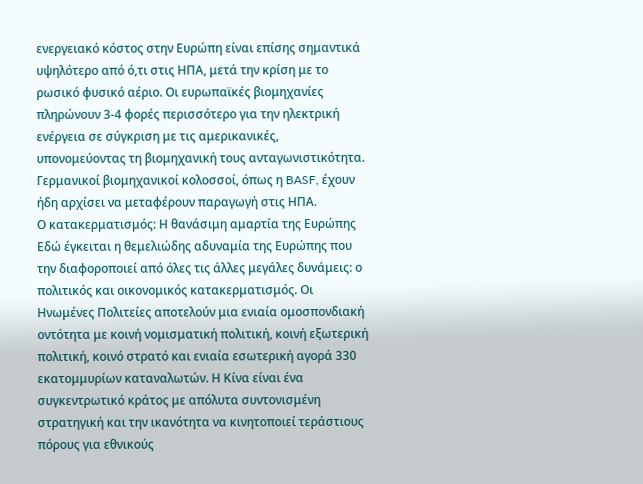ενεργειακό κόστος στην Ευρώπη είναι επίσης σημαντικά υψηλότερο από ό,τι στις ΗΠΑ, μετά την κρίση με το ρωσικό φυσικό αέριο. Οι ευρωπαϊκές βιομηχανίες πληρώνουν 3-4 φορές περισσότερο για την ηλεκτρική ενέργεια σε σύγκριση με τις αμερικανικές, υπονομεύοντας τη βιομηχανική τους ανταγωνιστικότητα. Γερμανικοί βιομηχανικοί κολοσσοί, όπως η BASF, έχουν ήδη αρχίσει να μεταφέρουν παραγωγή στις ΗΠΑ.
Ο κατακερματισμός: Η θανάσιμη αμαρτία της Ευρώπης
Εδώ έγκειται η θεμελιώδης αδυναμία της Ευρώπης που την διαφοροποιεί από όλες τις άλλες μεγάλες δυνάμεις: ο πολιτικός και οικονομικός κατακερματισμός. Οι Ηνωμένες Πολιτείες αποτελούν μια ενιαία ομοσπονδιακή οντότητα με κοινή νομισματική πολιτική, κοινή εξωτερική πολιτική, κοινό στρατό και ενιαία εσωτερική αγορά 330 εκατομμυρίων καταναλωτών. Η Κίνα είναι ένα συγκεντρωτικό κράτος με απόλυτα συντονισμένη στρατηγική και την ικανότητα να κινητοποιεί τεράστιους πόρους για εθνικούς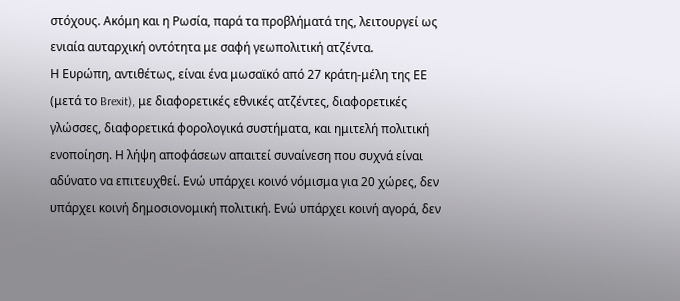στόχους. Ακόμη και η Ρωσία, παρά τα προβλήματά της, λειτουργεί ως ενιαία αυταρχική οντότητα με σαφή γεωπολιτική ατζέντα.
Η Ευρώπη, αντιθέτως, είναι ένα μωσαϊκό από 27 κράτη-μέλη της ΕΕ (μετά το Brexit), με διαφορετικές εθνικές ατζέντες, διαφορετικές γλώσσες, διαφορετικά φορολογικά συστήματα, και ημιτελή πολιτική ενοποίηση. Η λήψη αποφάσεων απαιτεί συναίνεση που συχνά είναι αδύνατο να επιτευχθεί. Ενώ υπάρχει κοινό νόμισμα για 20 χώρες, δεν υπάρχει κοινή δημοσιονομική πολιτική. Ενώ υπάρχει κοινή αγορά, δεν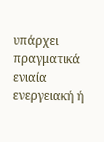υπάρχει πραγματικά ενιαία ενεργειακή ή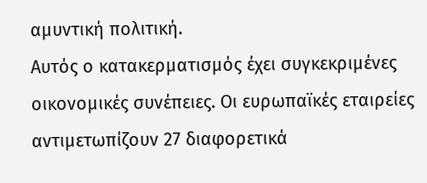αμυντική πολιτική.
Αυτός ο κατακερματισμός έχει συγκεκριμένες οικονομικές συνέπειες. Οι ευρωπαϊκές εταιρείες αντιμετωπίζουν 27 διαφορετικά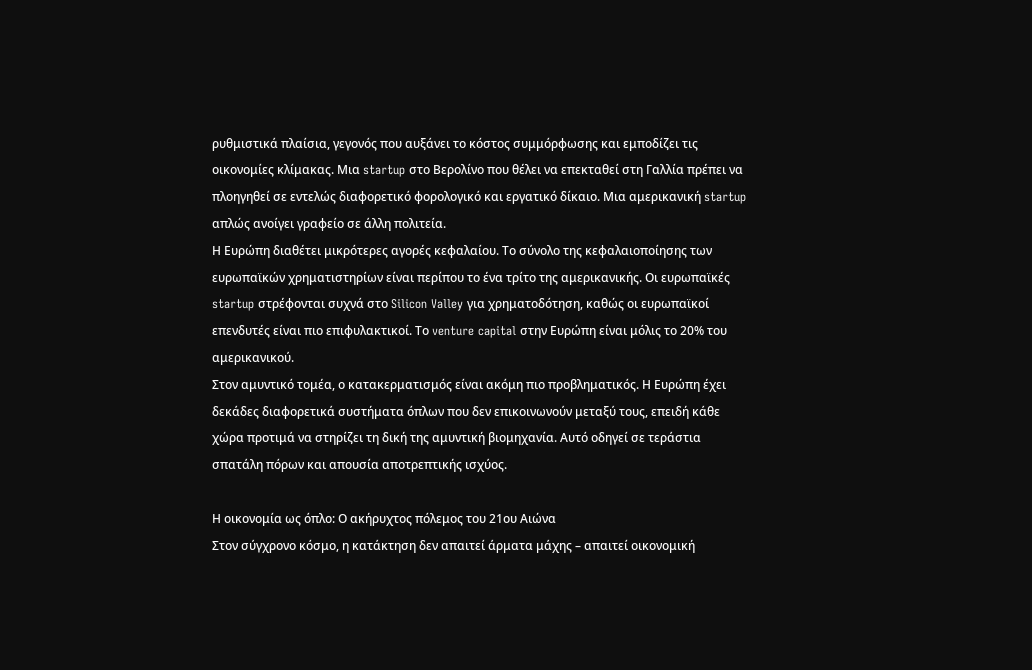ρυθμιστικά πλαίσια, γεγονός που αυξάνει το κόστος συμμόρφωσης και εμποδίζει τις οικονομίες κλίμακας. Μια startup στο Βερολίνο που θέλει να επεκταθεί στη Γαλλία πρέπει να πλοηγηθεί σε εντελώς διαφορετικό φορολογικό και εργατικό δίκαιο. Μια αμερικανική startup απλώς ανοίγει γραφείο σε άλλη πολιτεία.
Η Ευρώπη διαθέτει μικρότερες αγορές κεφαλαίου. Το σύνολο της κεφαλαιοποίησης των ευρωπαϊκών χρηματιστηρίων είναι περίπου το ένα τρίτο της αμερικανικής. Οι ευρωπαϊκές startup στρέφονται συχνά στο Silicon Valley για χρηματοδότηση, καθώς οι ευρωπαϊκοί επενδυτές είναι πιο επιφυλακτικοί. Το venture capital στην Ευρώπη είναι μόλις το 20% του αμερικανικού.
Στον αμυντικό τομέα, ο κατακερματισμός είναι ακόμη πιο προβληματικός. Η Ευρώπη έχει δεκάδες διαφορετικά συστήματα όπλων που δεν επικοινωνούν μεταξύ τους, επειδή κάθε χώρα προτιμά να στηρίζει τη δική της αμυντική βιομηχανία. Αυτό οδηγεί σε τεράστια σπατάλη πόρων και απουσία αποτρεπτικής ισχύος.

Η οικονομία ως όπλο: Ο ακήρυχτος πόλεμος του 21ου Αιώνα
Στον σύγχρονο κόσμο, η κατάκτηση δεν απαιτεί άρματα μάχης – απαιτεί οικονομική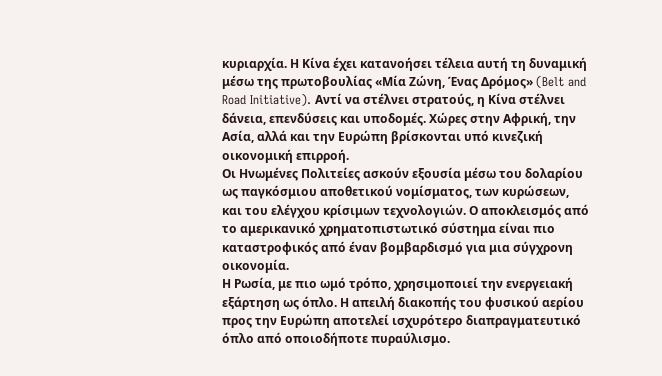κυριαρχία. Η Κίνα έχει κατανοήσει τέλεια αυτή τη δυναμική μέσω της πρωτοβουλίας «Μία Ζώνη, Ένας Δρόμος» (Belt and Road Initiative). Αντί να στέλνει στρατούς, η Κίνα στέλνει δάνεια, επενδύσεις και υποδομές. Χώρες στην Αφρική, την Ασία, αλλά και την Ευρώπη βρίσκονται υπό κινεζική οικονομική επιρροή.
Οι Ηνωμένες Πολιτείες ασκούν εξουσία μέσω του δολαρίου ως παγκόσμιου αποθετικού νομίσματος, των κυρώσεων, και του ελέγχου κρίσιμων τεχνολογιών. Ο αποκλεισμός από το αμερικανικό χρηματοπιστωτικό σύστημα είναι πιο καταστροφικός από έναν βομβαρδισμό για μια σύγχρονη οικονομία.
Η Ρωσία, με πιο ωμό τρόπο, χρησιμοποιεί την ενεργειακή εξάρτηση ως όπλο. Η απειλή διακοπής του φυσικού αερίου προς την Ευρώπη αποτελεί ισχυρότερο διαπραγματευτικό όπλο από οποιοδήποτε πυραύλισμο.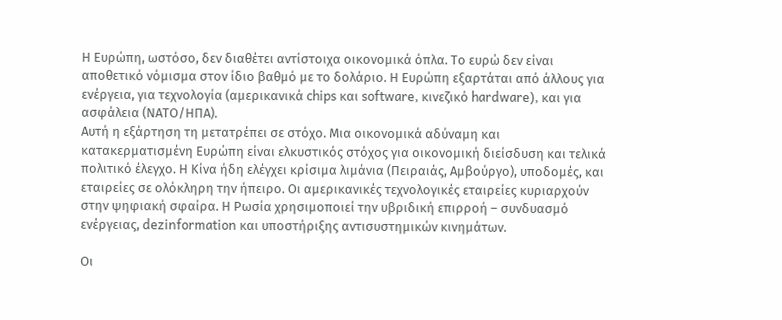Η Ευρώπη, ωστόσο, δεν διαθέτει αντίστοιχα οικονομικά όπλα. Το ευρώ δεν είναι αποθετικό νόμισμα στον ίδιο βαθμό με το δολάριο. Η Ευρώπη εξαρτάται από άλλους για ενέργεια, για τεχνολογία (αμερικανικά chips και software, κινεζικό hardware), και για ασφάλεια (ΝΑΤΟ/ΗΠΑ).
Αυτή η εξάρτηση τη μετατρέπει σε στόχο. Μια οικονομικά αδύναμη και κατακερματισμένη Ευρώπη είναι ελκυστικός στόχος για οικονομική διείσδυση και τελικά πολιτικό έλεγχο. Η Κίνα ήδη ελέγχει κρίσιμα λιμάνια (Πειραιάς, Αμβούργο), υποδομές, και εταιρείες σε ολόκληρη την ήπειρο. Οι αμερικανικές τεχνολογικές εταιρείες κυριαρχούν στην ψηφιακή σφαίρα. Η Ρωσία χρησιμοποιεί την υβριδική επιρροή – συνδυασμό ενέργειας, dezinformation και υποστήριξης αντισυστημικών κινημάτων.

Οι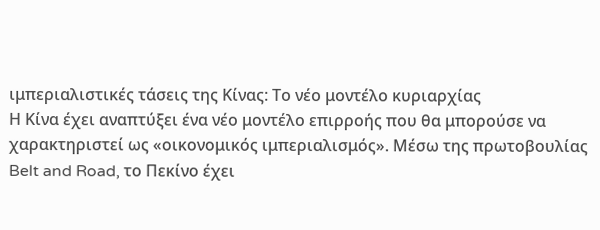ιμπεριαλιστικές τάσεις της Κίνας: Το νέο μοντέλο κυριαρχίας
Η Κίνα έχει αναπτύξει ένα νέο μοντέλο επιρροής που θα μπορούσε να χαρακτηριστεί ως «οικονομικός ιμπεριαλισμός». Μέσω της πρωτοβουλίας Belt and Road, το Πεκίνο έχει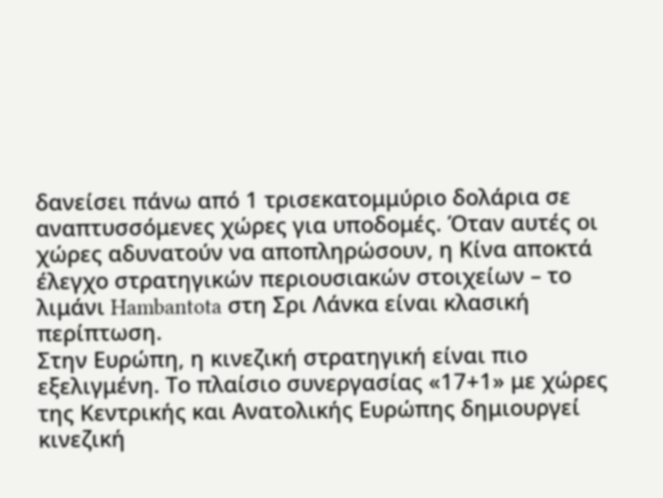δανείσει πάνω από 1 τρισεκατομμύριο δολάρια σε αναπτυσσόμενες χώρες για υποδομές. Όταν αυτές οι χώρες αδυνατούν να αποπληρώσουν, η Κίνα αποκτά έλεγχο στρατηγικών περιουσιακών στοιχείων – το λιμάνι Hambantota στη Σρι Λάνκα είναι κλασική περίπτωση.
Στην Ευρώπη, η κινεζική στρατηγική είναι πιο εξελιγμένη. Το πλαίσιο συνεργασίας «17+1» με χώρες της Κεντρικής και Ανατολικής Ευρώπης δημιουργεί κινεζική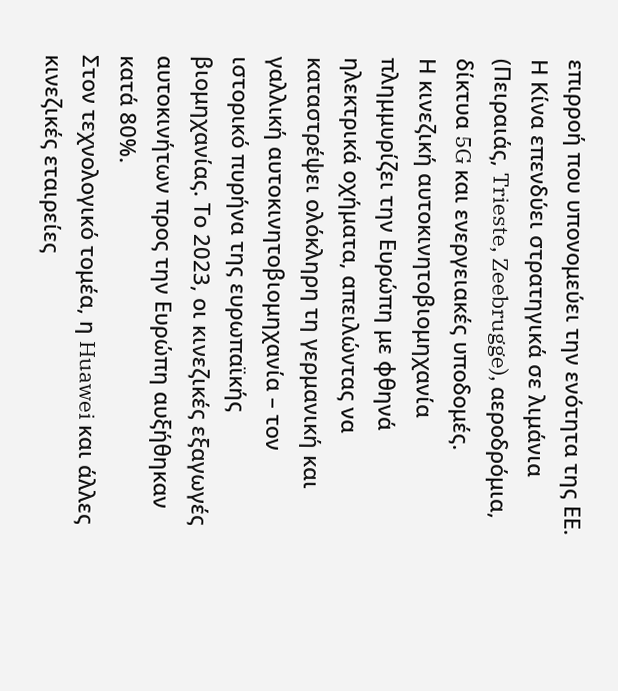επιρροή που υπονομεύει την ενότητα της ΕΕ. Η Κίνα επενδύει στρατηγικά σε λιμάνια (Πειραιάς, Trieste, Zeebrugge), αεροδρόμια, δίκτυα 5G και ενεργειακές υποδομές.
Η κινεζική αυτοκινητοβιομηχανία πλημμυρίζει την Ευρώπη με φθηνά ηλεκτρικά οχήματα, απειλώντας να καταστρέψει ολόκληρη τη γερμανική και γαλλική αυτοκινητοβιομηχανία – τον ιστορικό πυρήνα της ευρωπαϊκής βιομηχανίας. Το 2023, οι κινεζικές εξαγωγές αυτοκινήτων προς την Ευρώπη αυξήθηκαν κατά 80%.
Στον τεχνολογικό τομέα, η Huawei και άλλες κινεζικές εταιρείες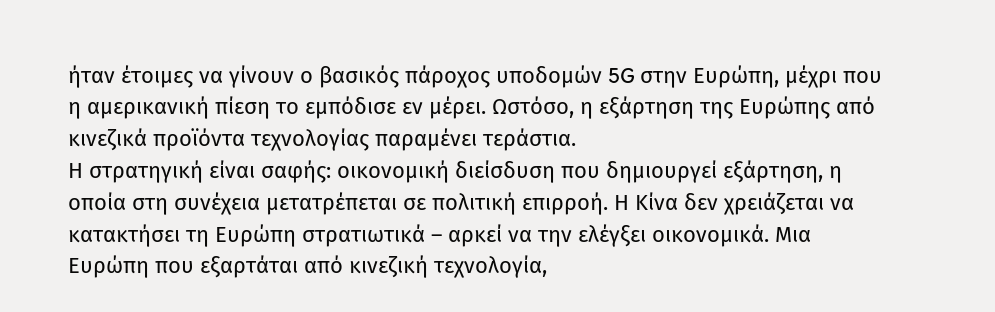ήταν έτοιμες να γίνουν ο βασικός πάροχος υποδομών 5G στην Ευρώπη, μέχρι που η αμερικανική πίεση το εμπόδισε εν μέρει. Ωστόσο, η εξάρτηση της Ευρώπης από κινεζικά προϊόντα τεχνολογίας παραμένει τεράστια.
Η στρατηγική είναι σαφής: οικονομική διείσδυση που δημιουργεί εξάρτηση, η οποία στη συνέχεια μετατρέπεται σε πολιτική επιρροή. Η Κίνα δεν χρειάζεται να κατακτήσει τη Ευρώπη στρατιωτικά – αρκεί να την ελέγξει οικονομικά. Μια Ευρώπη που εξαρτάται από κινεζική τεχνολογία,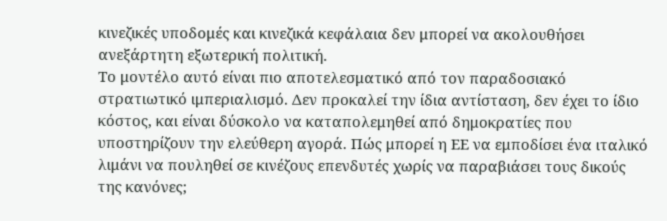κινεζικές υποδομές και κινεζικά κεφάλαια δεν μπορεί να ακολουθήσει ανεξάρτητη εξωτερική πολιτική.
Το μοντέλο αυτό είναι πιο αποτελεσματικό από τον παραδοσιακό στρατιωτικό ιμπεριαλισμό. Δεν προκαλεί την ίδια αντίσταση, δεν έχει το ίδιο κόστος, και είναι δύσκολο να καταπολεμηθεί από δημοκρατίες που υποστηρίζουν την ελεύθερη αγορά. Πώς μπορεί η ΕΕ να εμποδίσει ένα ιταλικό λιμάνι να πουληθεί σε κινέζους επενδυτές χωρίς να παραβιάσει τους δικούς της κανόνες;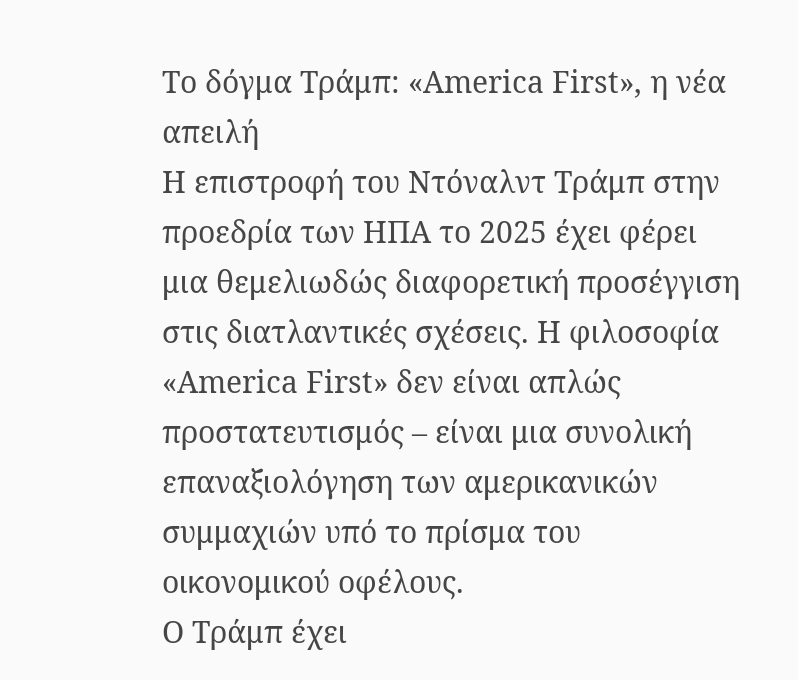Το δόγμα Τράμπ: «America First», η νέα απειλή
Η επιστροφή του Ντόναλντ Τράμπ στην προεδρία των ΗΠΑ το 2025 έχει φέρει μια θεμελιωδώς διαφορετική προσέγγιση στις διατλαντικές σχέσεις. Η φιλοσοφία «America First» δεν είναι απλώς προστατευτισμός – είναι μια συνολική επαναξιολόγηση των αμερικανικών συμμαχιών υπό το πρίσμα του οικονομικού οφέλους.
Ο Τράμπ έχει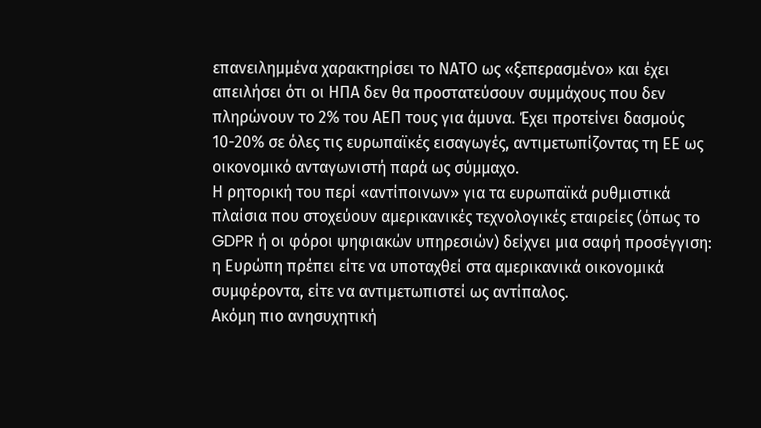επανειλημμένα χαρακτηρίσει το ΝΑΤΟ ως «ξεπερασμένο» και έχει απειλήσει ότι οι ΗΠΑ δεν θα προστατεύσουν συμμάχους που δεν πληρώνουν το 2% του ΑΕΠ τους για άμυνα. Έχει προτείνει δασμούς 10-20% σε όλες τις ευρωπαϊκές εισαγωγές, αντιμετωπίζοντας τη ΕΕ ως οικονομικό ανταγωνιστή παρά ως σύμμαχο.
Η ρητορική του περί «αντίποινων» για τα ευρωπαϊκά ρυθμιστικά πλαίσια που στοχεύουν αμερικανικές τεχνολογικές εταιρείες (όπως το GDPR ή οι φόροι ψηφιακών υπηρεσιών) δείχνει μια σαφή προσέγγιση: η Ευρώπη πρέπει είτε να υποταχθεί στα αμερικανικά οικονομικά συμφέροντα, είτε να αντιμετωπιστεί ως αντίπαλος.
Ακόμη πιο ανησυχητική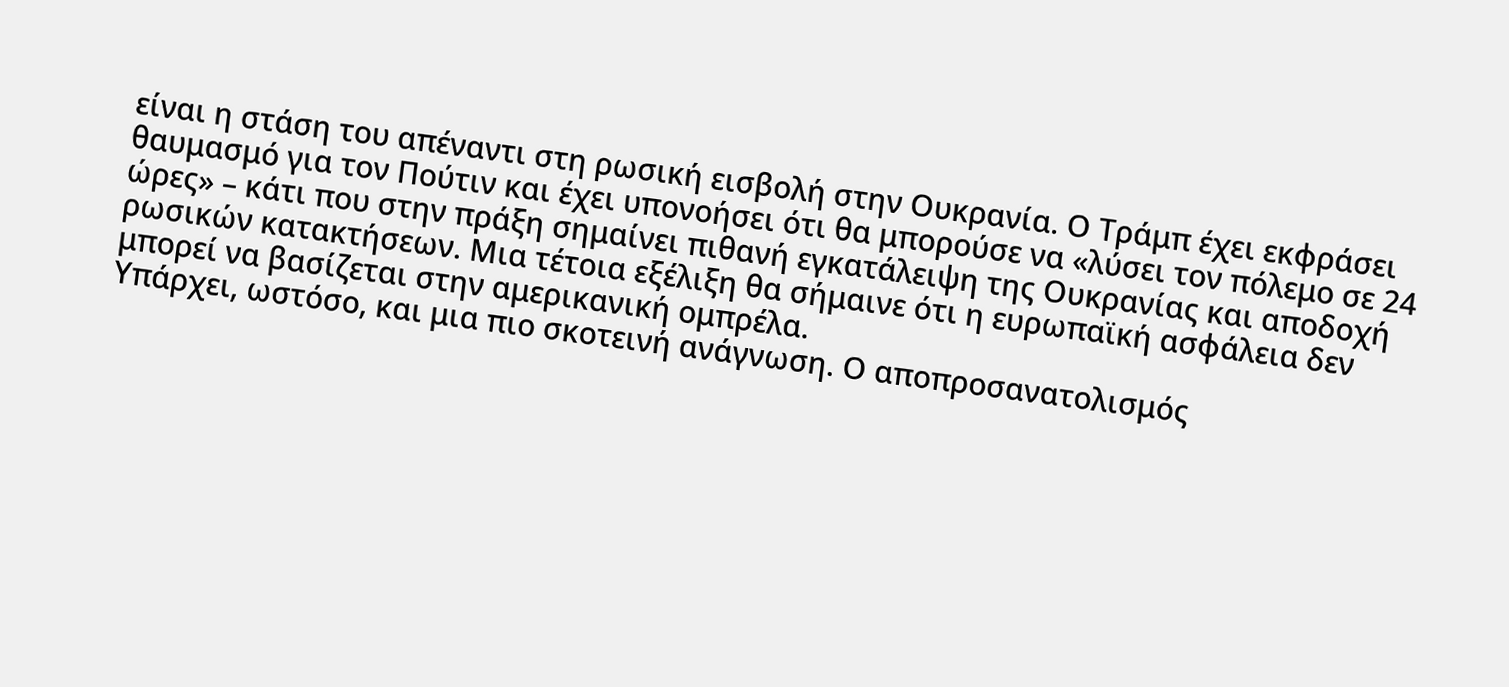είναι η στάση του απέναντι στη ρωσική εισβολή στην Ουκρανία. Ο Τράμπ έχει εκφράσει θαυμασμό για τον Πούτιν και έχει υπονοήσει ότι θα μπορούσε να «λύσει τον πόλεμο σε 24 ώρες» – κάτι που στην πράξη σημαίνει πιθανή εγκατάλειψη της Ουκρανίας και αποδοχή ρωσικών κατακτήσεων. Μια τέτοια εξέλιξη θα σήμαινε ότι η ευρωπαϊκή ασφάλεια δεν μπορεί να βασίζεται στην αμερικανική ομπρέλα.
Υπάρχει, ωστόσο, και μια πιο σκοτεινή ανάγνωση. Ο αποπροσανατολισμός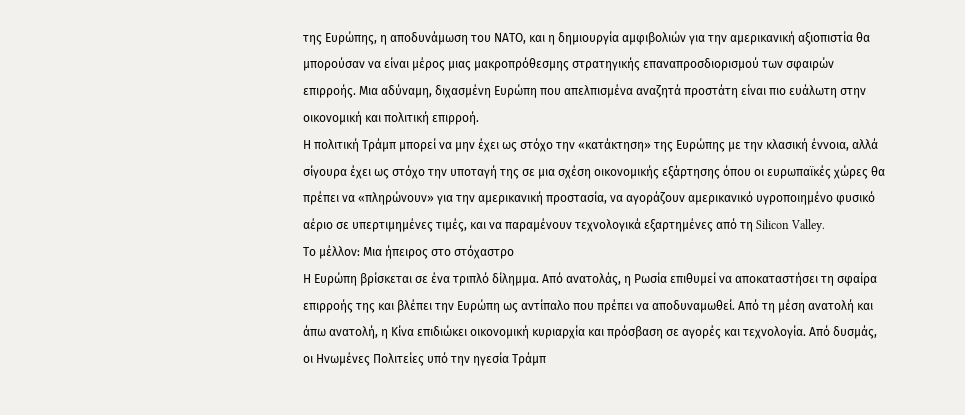της Ευρώπης, η αποδυνάμωση του ΝΑΤΟ, και η δημιουργία αμφιβολιών για την αμερικανική αξιοπιστία θα μπορούσαν να είναι μέρος μιας μακροπρόθεσμης στρατηγικής επαναπροσδιορισμού των σφαιρών επιρροής. Μια αδύναμη, διχασμένη Ευρώπη που απελπισμένα αναζητά προστάτη είναι πιο ευάλωτη στην οικονομική και πολιτική επιρροή.
Η πολιτική Τράμπ μπορεί να μην έχει ως στόχο την «κατάκτηση» της Ευρώπης με την κλασική έννοια, αλλά σίγουρα έχει ως στόχο την υποταγή της σε μια σχέση οικονομικής εξάρτησης όπου οι ευρωπαϊκές χώρες θα πρέπει να «πληρώνουν» για την αμερικανική προστασία, να αγοράζουν αμερικανικό υγροποιημένο φυσικό αέριο σε υπερτιμημένες τιμές, και να παραμένουν τεχνολογικά εξαρτημένες από τη Silicon Valley.
Το μέλλον: Μια ήπειρος στο στόχαστρο
Η Ευρώπη βρίσκεται σε ένα τριπλό δίλημμα. Από ανατολάς, η Ρωσία επιθυμεί να αποκαταστήσει τη σφαίρα επιρροής της και βλέπει την Ευρώπη ως αντίπαλο που πρέπει να αποδυναμωθεί. Από τη μέση ανατολή και άπω ανατολή, η Κίνα επιδιώκει οικονομική κυριαρχία και πρόσβαση σε αγορές και τεχνολογία. Από δυσμάς, οι Ηνωμένες Πολιτείες υπό την ηγεσία Τράμπ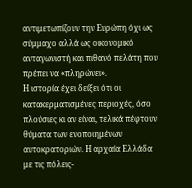αντιμετωπίζουν την Ευρώπη όχι ως σύμμαχο αλλά ως οικονομικό ανταγωνιστή και πιθανό πελάτη που πρέπει να «πληρώνει».
Η ιστορία έχει δείξει ότι οι κατακερματισμένες περιοχές, όσο πλούσιες κι αν είναι, τελικά πέφτουν θύματα των ενοποιημένων αυτοκρατοριών. Η αρχαία Ελλάδα με τις πόλεις-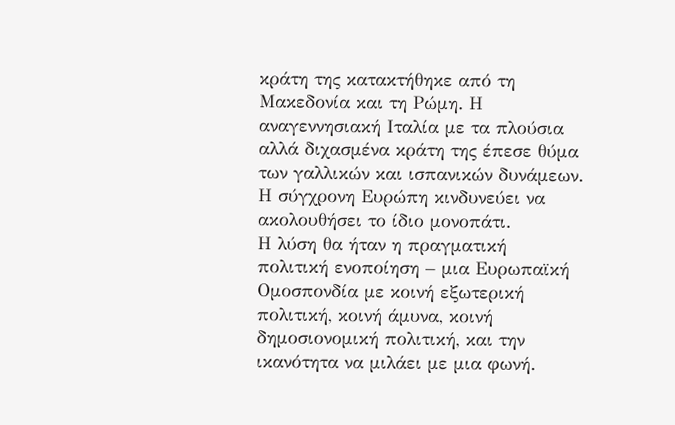κράτη της κατακτήθηκε από τη Μακεδονία και τη Ρώμη. Η αναγεννησιακή Ιταλία με τα πλούσια αλλά διχασμένα κράτη της έπεσε θύμα των γαλλικών και ισπανικών δυνάμεων. Η σύγχρονη Ευρώπη κινδυνεύει να ακολουθήσει το ίδιο μονοπάτι.
Η λύση θα ήταν η πραγματική πολιτική ενοποίηση – μια Ευρωπαϊκή Ομοσπονδία με κοινή εξωτερική πολιτική, κοινή άμυνα, κοινή δημοσιονομική πολιτική, και την ικανότητα να μιλάει με μια φωνή.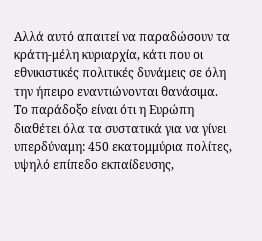Αλλά αυτό απαιτεί να παραδώσουν τα κράτη-μέλη κυριαρχία, κάτι που οι εθνικιστικές πολιτικές δυνάμεις σε όλη την ήπειρο εναντιώνονται θανάσιμα.
Το παράδοξο είναι ότι η Ευρώπη διαθέτει όλα τα συστατικά για να γίνει υπερδύναμη: 450 εκατομμύρια πολίτες, υψηλό επίπεδο εκπαίδευσης,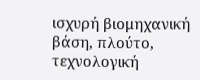ισχυρή βιομηχανική βάση, πλούτο, τεχνολογική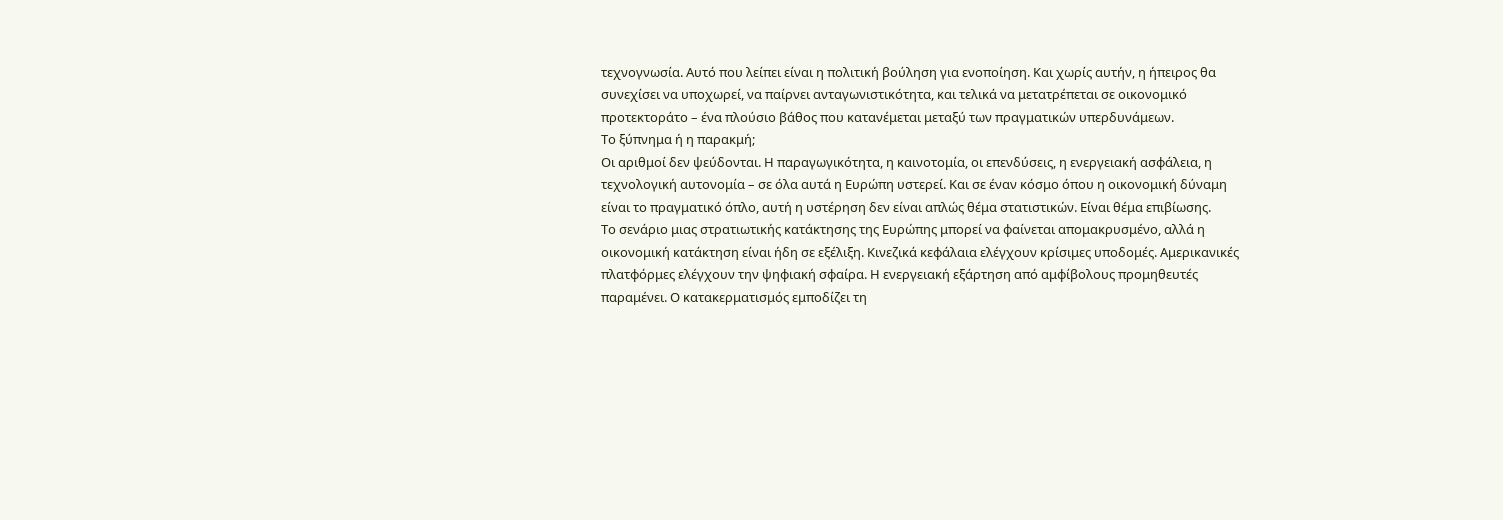τεχνογνωσία. Αυτό που λείπει είναι η πολιτική βούληση για ενοποίηση. Και χωρίς αυτήν, η ήπειρος θα συνεχίσει να υποχωρεί, να παίρνει ανταγωνιστικότητα, και τελικά να μετατρέπεται σε οικονομικό προτεκτοράτο – ένα πλούσιο βάθος που κατανέμεται μεταξύ των πραγματικών υπερδυνάμεων.
Το ξύπνημα ή η παρακμή;
Οι αριθμοί δεν ψεύδονται. Η παραγωγικότητα, η καινοτομία, οι επενδύσεις, η ενεργειακή ασφάλεια, η τεχνολογική αυτονομία – σε όλα αυτά η Ευρώπη υστερεί. Και σε έναν κόσμο όπου η οικονομική δύναμη είναι το πραγματικό όπλο, αυτή η υστέρηση δεν είναι απλώς θέμα στατιστικών. Είναι θέμα επιβίωσης.
Το σενάριο μιας στρατιωτικής κατάκτησης της Ευρώπης μπορεί να φαίνεται απομακρυσμένο, αλλά η οικονομική κατάκτηση είναι ήδη σε εξέλιξη. Κινεζικά κεφάλαια ελέγχουν κρίσιμες υποδομές. Αμερικανικές πλατφόρμες ελέγχουν την ψηφιακή σφαίρα. Η ενεργειακή εξάρτηση από αμφίβολους προμηθευτές παραμένει. Ο κατακερματισμός εμποδίζει τη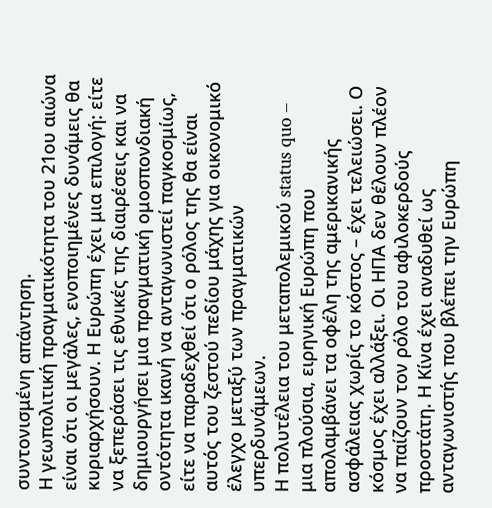συντονισμένη απάντηση.
Η γεωπολιτική πραγματικότητα του 21ου αιώνα είναι ότι οι μεγάλες, ενοποιημένες δυνάμεις θα κυριαρχήσουν. Η Ευρώπη έχει μια επιλογή: είτε να ξεπεράσει τις εθνικές της διαιρέσεις και να δημιουργήσει μια πραγματική ομοσπονδιακή οντότητα ικανή να ανταγωνιστεί παγκοσμίως, είτε να παραδεχθεί ότι ο ρόλος της θα είναι αυτός του ζεστού πεδίου μάχης για οικονομικό έλεγχο μεταξύ των πραγματικών υπερδυνάμεων.
Η πολυτέλεια του μεταπολεμικού status quo – μια πλούσια, ειρηνική Ευρώπη που απολαμβάνει τα οφέλη της αμερικανικής ασφάλειας χωρίς το κόστος – έχει τελειώσει. Ο κόσμος έχει αλλάξει. Οι ΗΠΑ δεν θέλουν πλέον να παίζουν τον ρόλο του αφιλοκερδούς προστάτη. Η Κίνα έχει αναδυθεί ως ανταγωνιστής που βλέπει την Ευρώπη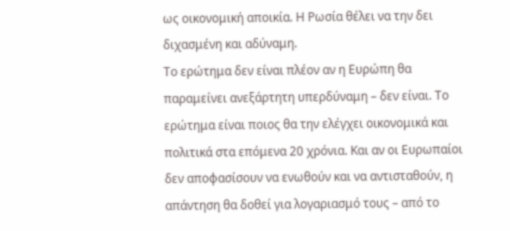ως οικονομική αποικία. Η Ρωσία θέλει να την δει διχασμένη και αδύναμη.
Το ερώτημα δεν είναι πλέον αν η Ευρώπη θα παραμείνει ανεξάρτητη υπερδύναμη – δεν είναι. Το ερώτημα είναι ποιος θα την ελέγχει οικονομικά και πολιτικά στα επόμενα 20 χρόνια. Και αν οι Ευρωπαίοι δεν αποφασίσουν να ενωθούν και να αντισταθούν, η απάντηση θα δοθεί για λογαριασμό τους – από το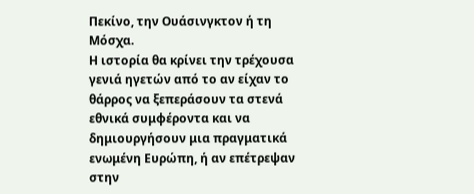Πεκίνο, την Ουάσινγκτον ή τη Μόσχα.
Η ιστορία θα κρίνει την τρέχουσα γενιά ηγετών από το αν είχαν το θάρρος να ξεπεράσουν τα στενά εθνικά συμφέροντα και να δημιουργήσουν μια πραγματικά ενωμένη Ευρώπη, ή αν επέτρεψαν στην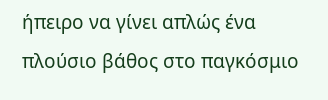ήπειρο να γίνει απλώς ένα πλούσιο βάθος στο παγκόσμιο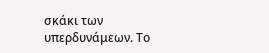σκάκι των υπερδυνάμεων. Το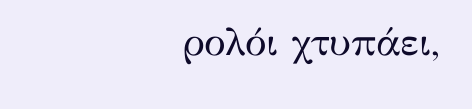ρολόι χτυπάει,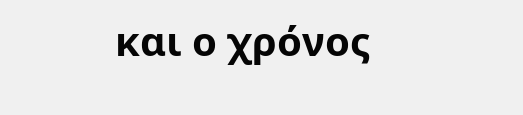και ο χρόνος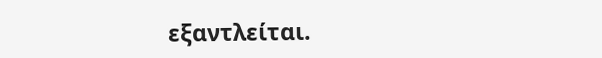εξαντλείται.